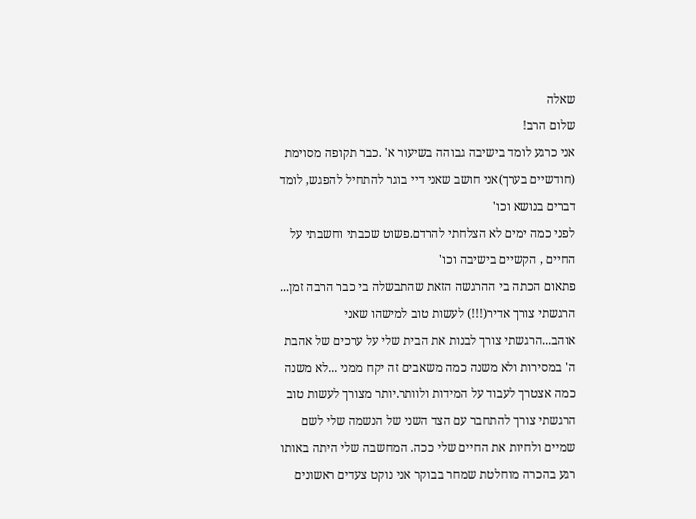שאלה
שלום הרב!
אני כרגע לומד בישיבה גבוהה בשיעור א' .כבר תקופה מסוימת (חודשיים בערך)אני חושב שאני דיי בוגר להתחיל להפגש, לומד דברים בנושא וכו'
לפני כמה ימים לא הצלחתי להרדם.פשוט שכבתי וחשבתי על החיים , הקשיים בישיבה וכו'
פתאום הכתה בי ההרגשה הזאת שהתבשלה בי כבר הרבה זמן...
הרגשתי צורך אדיר(!!!) לעשות טוב למישהו שאני אוהב...הרגשתי צורך לבנות את הבית שלי על ערכים של אהבת ה' במסירות ולא משנה כמה משאבים זה יקח ממני ...לא משנה כמה אצטרך לעבוד על המידות ולוותר.יותר מצורך לעשות טוב הרגשתי צורך להתחבר עם הצד השני של הנשמה שלי לשם שמיים ולחיות את החיים שלי ככה. המחשבה שלי היתה באותו רגע בהכרה מוחלטת שמחר בבוקר אני נוקט צעדים ראשונים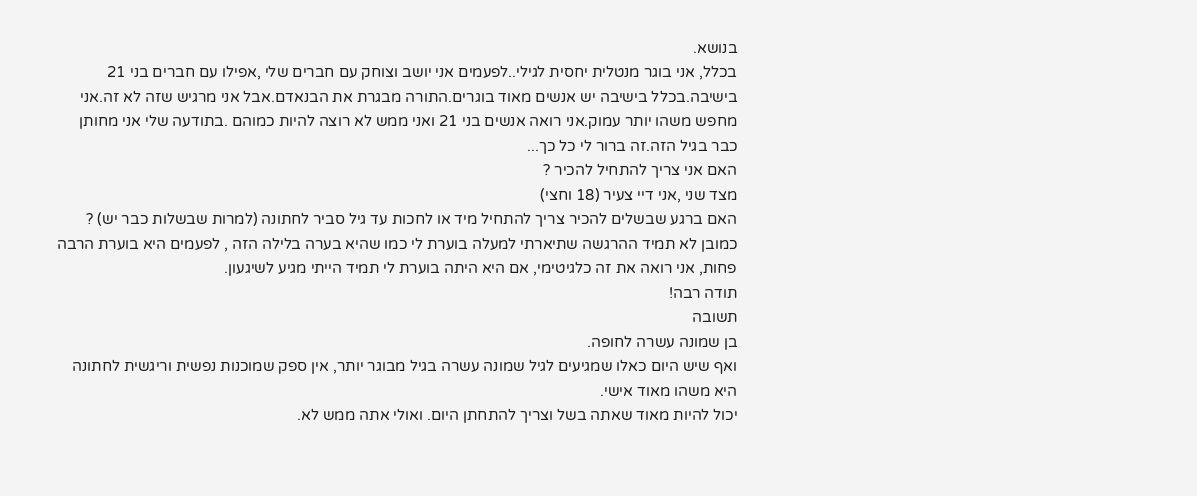בנושא.
בכלל, אני בוגר מנטלית יחסית לגילי..לפעמים אני יושב וצוחק עם חברים שלי ,אפילו עם חברים בני 21 בישיבה.בכלל בישיבה יש אנשים מאוד בוגרים.התורה מבגרת את הבנאדם.אבל אני מרגיש שזה לא זה.אני מחפש משהו יותר עמוק.אני רואה אנשים בני 21 ואני ממש לא רוצה להיות כמוהם .בתודעה שלי אני מחותן כבר בגיל הזה.זה ברור לי כל כך...
האם אני צריך להתחיל להכיר ?
מצד שני ,אני דיי צעיר (18 וחצי)
האם ברגע שבשלים להכיר צריך להתחיל מיד או לחכות עד גיל סביר לחתונה (למרות שבשלות כבר יש) ?
כמובן לא תמיד ההרגשה שתיארתי למעלה בוערת לי כמו שהיא בערה בלילה הזה , לפעמים היא בוערת הרבה פחות, אני רואה את זה כלגיטימי, אם היא היתה בוערת לי תמיד הייתי מגיע לשיגעון.
תודה רבה!
תשובה
בן שמונה עשרה לחופה.
ואף שיש היום כאלו שמגיעים לגיל שמונה עשרה בגיל מבוגר יותר, אין ספק שמוכנות נפשית וריגשית לחתונה היא משהו מאוד אישי.
יכול להיות מאוד שאתה בשל וצריך להתחתן היום. ואולי אתה ממש לא.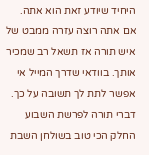היחיד שיודע זאת הוא אתה.
אם אתה רוצה עזרה ממבט של איש תורה אז תשאל רב שמכיר אותך. בוודאי שדרך המייל אי אפשר לתת לך תשובה על כך.
דברי תורה לפרשת השבוע
החלק הכי טוב בשולחן השבת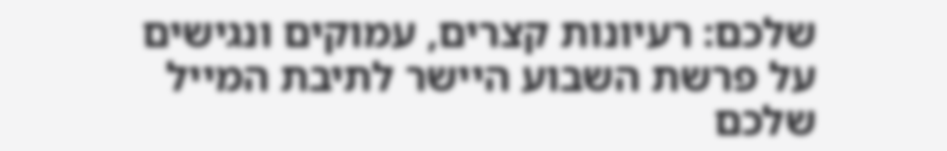שלכם: רעיונות קצרים, עמוקים ונגישים על פרשת השבוע היישר לתיבת המייל שלכם